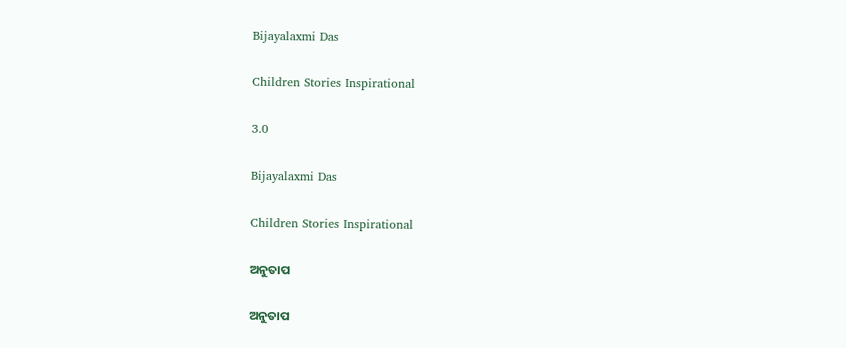Bijayalaxmi Das

Children Stories Inspirational

3.0

Bijayalaxmi Das

Children Stories Inspirational

ଅନୁତାପ

ଅନୁତାପ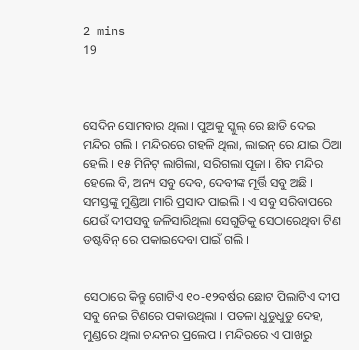2 mins
19



ସେଦିନ ସୋମବାର ଥିଲା । ପୁଅକୁ ସ୍କୁଲ୍ ରେ ଛାଡି ଦେଇ ମନ୍ଦିର ଗଲି । ମନ୍ଦିରରେ ଗହଳି ଥିଲା, ଲାଇନ୍ ରେ ଯାଇ ଠିଆ ହେଲି । ୧୫ ମିନିଟ୍ ଲାଗିଲା, ସରିଗଲା ପୂଜା । ଶିବ ମନ୍ଦିର ହେଲେ ବି, ଅନ୍ୟ ସବୁ ଦେବ, ଦେବୀଙ୍କ ମୂର୍ତ୍ତି ସବୁ ଅଛି । ସମସ୍ତଙ୍କୁ ମୁଣ୍ଡିଆ ମାରି ପ୍ରସାଦ ପାଇଲି । ଏ ସବୁ ସରିବାପରେ ଯେଉଁ ଦୀପସବୁ ଜଳିସାରିଥିଲା ସେଗୁଡିକୁ ସେଠାରେଥିବା ଟିଣ ଡଷ୍ଟବିନ୍ ରେ ପକାଇଦେବା ପାଇଁ ଗଲି ।


ସେଠାରେ କିନ୍ତୁ ଗୋଟିଏ ୧୦-୧୨ବର୍ଷର ଛୋଟ ପିଲାଟିଏ ଦୀପ ସବୁ ନେଇ ଟିଣରେ ପକାଉଥିଲା । ପତଳା ଧୁଡୁଧୁଡୁ ଦେହ, ମୁଣ୍ଡରେ ଥିଲା ଚନ୍ଦନର ପ୍ରଲେପ । ମନ୍ଦିରରେ ଏ ପାଖରୁ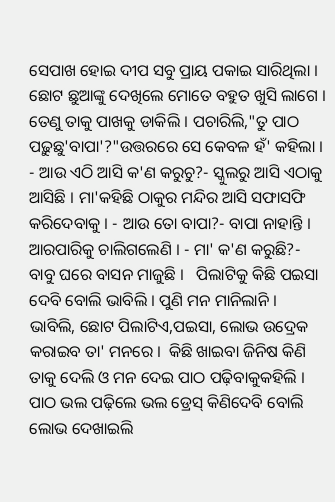ସେପାଖ ହୋଇ ଦୀପ ସବୁ ପ୍ରାୟ ପକାଇ ସାରିଥିଲା । ଛୋଟ ଛୁଆଙ୍କୁ ଦେଖିଲେ ମୋତେ ବହୁତ ଖୁସି ଲାଗେ । ତେଣୁ ତାକୁ ପାଖକୁ ଡାକିଲି । ପଚାରିଲି,"ତୁ ପାଠ ପଢ଼ୁଛୁ'ବାପା'?"ଉତ୍ତରରେ ସେ କେବଳ ହଁ' କହିଲା ।  - ଆଉ ଏଠି ଆସି କ'ଣ କରୁଚୁ?- ସ୍କୁଲରୁ ଆସି ଏଠାକୁ ଆସିଛି । ମା'କହିଛି ଠାକୁର ମନ୍ଦିର ଆସି ସଫାସଫି କରିଦେବାକୁ । - ଆଉ ତୋ ବାପା?- ବାପା ନାହାନ୍ତି । ଆରପାରିକୁ ଚାଲିଗଲେଣି । - ମା' କ'ଣ କରୁଛି?- ବାବୁ ଘରେ ବାସନ ମାଜୁଛି ।   ପିଲାଟିକୁ କିଛି ପ‌ଇସା ଦେବି ବୋଲି ଭାବିଲି । ପୁଣି ମନ ମାନିଲାନି । ଭାବିଲି, ଛୋଟ ପିଲାଟିଏ,ପ‌ଇସା, ଲୋଭ ଉଦ୍ରେକ କରାଇବ ତା' ମନରେ ।  କିଛି ଖାଇବା ଜିନିଷ କିଣି ତାକୁ ଦେଲି ଓ ମନ ଦେଇ ପାଠ ପଢ଼ିବାକୁକହିଲି । ପାଠ ଭଲ ପଢ଼ିଲେ ଭଲ ଡ୍ରେସ୍ କିଣିଦେବି ବୋଲି ଲୋଭ ଦେଖାଇଲି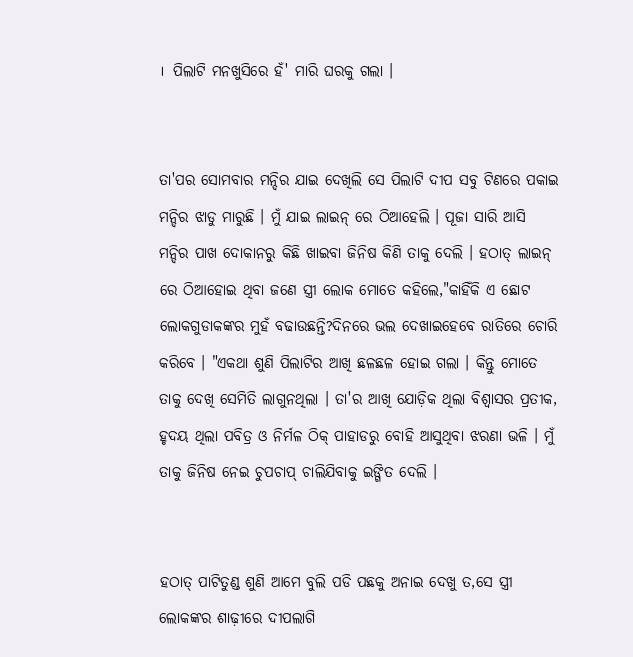।  ପିଲାଟି ମନଖୁସିରେ ହଁ' ମାରି ଘରକୁ ଗଲା ।


ତା'ପର ସୋମବାର ମନ୍ଦିର ଯାଇ ଦେଖିଲି ସେ ପିଲାଟି ଦୀପ ସବୁ ଟିଣରେ ପକାଇ ମନ୍ଦିର ଝାଡୁ ମାରୁଛି । ମୁଁ ଯାଇ ଲାଇନ୍ ରେ ଠିଆହେଲି । ପୂଜା ସାରି ଆସି ମନ୍ଦିର ପାଖ ଦୋକାନରୁ କିଛି ଖାଇବା ଜିନିଷ କିଣି ତାକୁ ଦେଲି । ହଠାତ୍ ଲାଇନ୍ ରେ ଠିଆହୋଇ ଥିବା ଜଣେ ସ୍ତ୍ରୀ ଲୋକ ମୋତେ କହିଲେ,"କାହିଁକି ଏ ଛୋଟ ଲୋକଗୁଡାକଙ୍କର ମୁହଁ ବଢାଉଛନ୍ତି?ଦିନରେ ଭଲ ଦେଖାଇହେବେ ରାତିରେ ଚୋରି କରିବେ । "ଏକଥା ଶୁଣି ପିଲାଟିର ଆଖି ଛଳଛଳ ହୋଇ ଗଲା । କିନ୍ତୁ ମୋତେ ତାକୁ ଦେଖି ସେମିତି ଲାଗୁନଥିଲା । ତା'ର ଆଖି ଯୋଡ଼ିକ ଥିଲା ବିଶ୍ୱାସର ପ୍ରତୀକ, ହୃଦୟ ଥିଲା ପବିତ୍ର ଓ ନିର୍ମଳ ଠିକ୍ ପାହାଡରୁ ବୋହି ଆସୁଥିବା ଝରଣା ଭଳି । ମୁଁ ତାକୁ ଜିନିଷ ନେଇ ଚୁପଚାପ୍ ଚାଲିଯିବାକୁ ଇଙ୍ଗିତ ଦେଲି ।


ହଠାତ୍ ପାଟିତୁଣ୍ଡ ଶୁଣି ଆମେ ବୁଲି ପଡି ପଛକୁ ଅନାଇ ଦେଖୁ ତ,ସେ ସ୍ତ୍ରୀ ଲୋକଙ୍କର ଶାଢ଼ୀରେ ଦୀପଲାଗି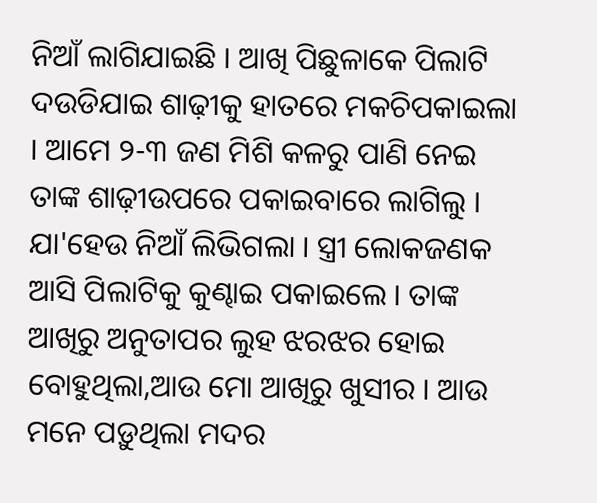ନିଆଁ ଲାଗିଯାଇଛି । ଆଖି ପିଛୁଳାକେ ପିଲାଟି ଦ‌ଉଡିଯାଇ ଶାଢ଼ୀକୁ ହାତରେ ମକଚିପକାଇଲା । ଆମେ ୨-୩ ଜଣ ମିଶି କଳରୁ ପାଣି ନେଇ ତାଙ୍କ ଶାଢ଼ୀଉପରେ ପକାଇବାରେ ଲାଗିଲୁ । ଯା'ହେଉ ନିଆଁ ଲିଭିଗଲା । ସ୍ତ୍ରୀ ଲୋକଜଣକ ଆସି ପିଲାଟିକୁ କୁଣ୍ଢାଇ ପକାଇଲେ । ତାଙ୍କ ଆଖିରୁ ଅନୁତାପର ଲୁହ ଝରଝର ହୋଇ ବୋହୁଥିଲା,ଆଉ ମୋ ଆଖିରୁ ଖୁସୀର । ଆଉ ମନେ ପଡ଼ୁଥିଲା ମଦର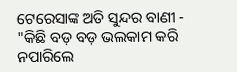ଟେରେସାଙ୍କ ଅତି ସୁନ୍ଦର ବାଣୀ - "କିଛି ବଡ଼ ବଡ଼ ଭଲକାମ କରି ନପାରିଲେ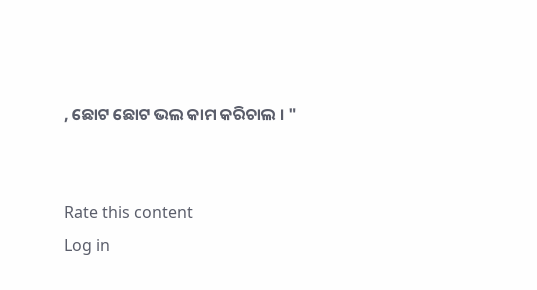, ଛୋଟ ଛୋଟ ଭଲ କାମ କରିଚାଲ । "


Rate this content
Log in